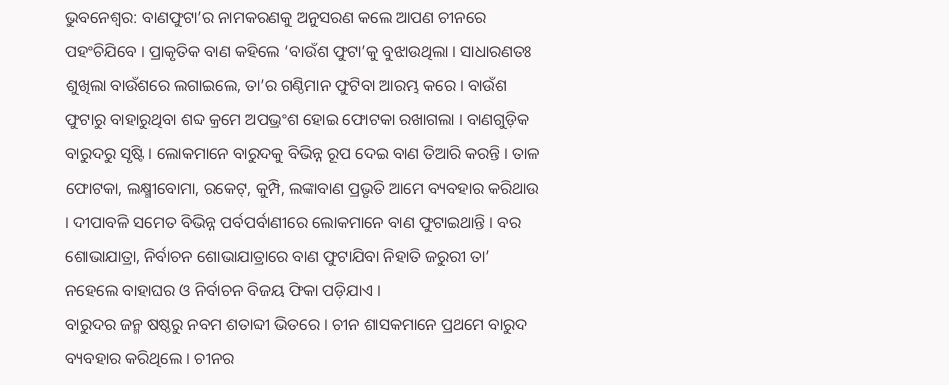ଭୁବନେଶ୍ୱର: ବାଣଫୁଟା’ର ନାମକରଣକୁ ଅନୁସରଣ କଲେ ଆପଣ ଚୀନରେ ପହଂଚିଯିବେ । ପ୍ରାକୃତିକ ବାଣ କହିଲେ ‘ବାଉଁଶ ଫୁଟା’କୁ ବୁଝାଉଥିଲା । ସାଧାରଣତଃ ଶୁଖିଲା ବାଉଁଶରେ ଲଗାଇଲେ, ତା’ର ଗଣ୍ଠିମାନ ଫୁଟିବା ଆରମ୍ଭ କରେ । ବାଉଁଶ ଫୁଟାରୁ ବାହାରୁଥିବା ଶବ୍ଦ କ୍ରମେ ଅପଭ୍ରଂଶ ହୋଇ ଫୋଟକା ରଖାଗଲା । ବାଣଗୁଡ଼ିକ ବାରୁଦରୁ ସୃଷ୍ଟି । ଲୋକମାନେ ବାରୁଦକୁ ବିଭିନ୍ନ ରୂପ ଦେଇ ବାଣ ତିଆରି କରନ୍ତି । ତାଳ ଫୋଟକା, ଲକ୍ଷ୍ମୀବୋମା, ରକେଟ୍, କୁମ୍ପି, ଲଙ୍କାବାଣ ପ୍ରଭୃତି ଆମେ ବ୍ୟବହାର କରିଥାଉ । ଦୀପାବଳି ସମେତ ବିଭିନ୍ନ ପର୍ବପର୍ବାଣୀରେ ଲୋକମାନେ ବାଣ ଫୁଟାଇଥାନ୍ତି । ବର ଶୋଭାଯାତ୍ରା, ନିର୍ବାଚନ ଶୋଭାଯାତ୍ରାରେ ବାଣ ଫୁଟାଯିବା ନିହାତି ଜରୁରୀ ତା’ ନହେଲେ ବାହାଘର ଓ ନିର୍ବାଚନ ବିଜୟ ଫିକା ପଡ଼ିଯାଏ ।
ବାରୁଦର ଜନ୍ମ ଷଷ୍ଠରୁ ନବମ ଶତାବ୍ଦୀ ଭିତରେ । ଚୀନ ଶାସକମାନେ ପ୍ରଥମେ ବାରୁଦ ବ୍ୟବହାର କରିଥିଲେ । ଚୀନର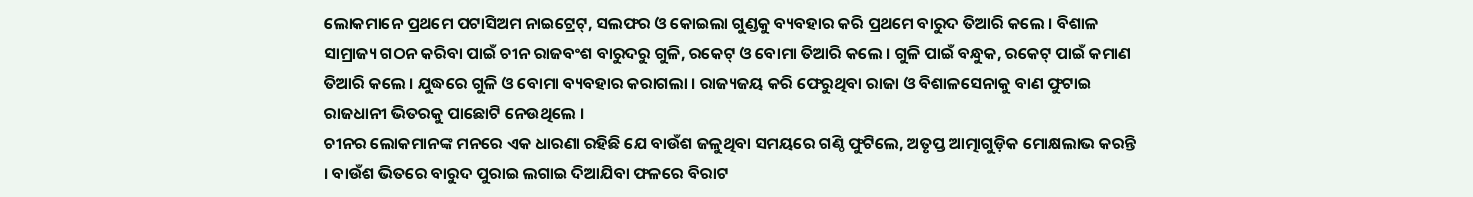ଲୋକମାନେ ପ୍ରଥମେ ପଟାସିଅମ ନାଇଟ୍ରେଟ୍, ସଲଫର ଓ କୋଇଲା ଗୁଣ୍ଡକୁ ବ୍ୟବହାର କରି ପ୍ରଥମେ ବାରୁଦ ତିଆରି କଲେ । ବିଶାଳ ସାମ୍ରାଜ୍ୟ ଗଠନ କରିବା ପାଇଁ ଚୀନ ରାଜବଂଶ ବାରୁଦରୁ ଗୁଳି, ରକେଟ୍ ଓ ବୋମା ତିଆରି କଲେ । ଗୁଳି ପାଇଁ ବନ୍ଧୁକ, ରକେଟ୍ ପାଇଁ କମାଣ ତିଆରି କଲେ । ଯୁଦ୍ଧରେ ଗୁଳି ଓ ବୋମା ବ୍ୟବହାର କରାଗଲା । ରାଜ୍ୟଜୟ କରି ଫେରୁଥିବା ରାଜା ଓ ବିଶାଳସେନାକୁ ବାଣ ଫୁଟାଇ ରାଜଧାନୀ ଭିତରକୁ ପାଛୋଟି ନେଉଥିଲେ ।
ଚୀନର ଲୋକମାନଙ୍କ ମନରେ ଏକ ଧାରଣା ରହିଛି ଯେ ବାଉଁଶ ଜଳୁଥିବା ସମୟରେ ଗଣ୍ଠି ଫୁଟିଲେ, ଅତୃପ୍ତ ଆତ୍ମାଗୁଡ଼ିକ ମୋକ୍ଷଲାଭ କରନ୍ତି । ବାଉଁଶ ଭିତରେ ବାରୁଦ ପୁରାଇ ଲଗାଇ ଦିଆଯିବା ଫଳରେ ବିରାଟ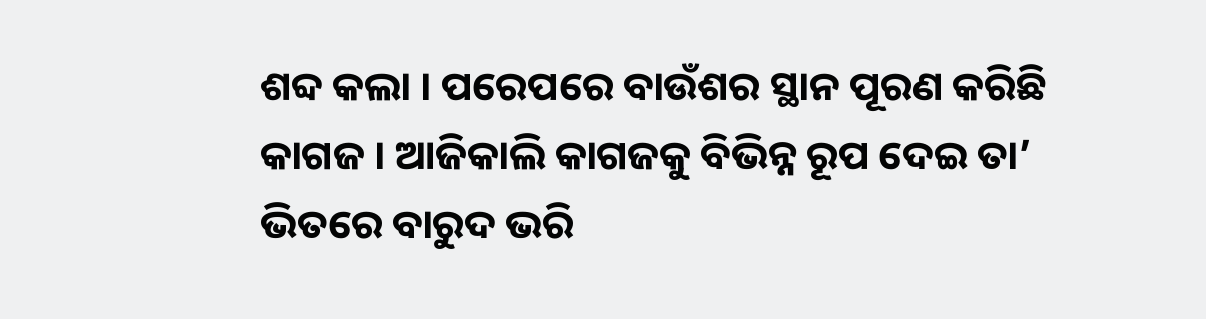ଶବ୍ଦ କଲା । ପରେପରେ ବାଉଁଶର ସ୍ଥାନ ପୂରଣ କରିଛି କାଗଜ । ଆଜିକାଲି କାଗଜକୁ ବିଭିନ୍ନ ରୂପ ଦେଇ ତା’ ଭିତରେ ବାରୁଦ ଭରି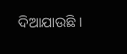ଦିଆଯାଉଛି ।